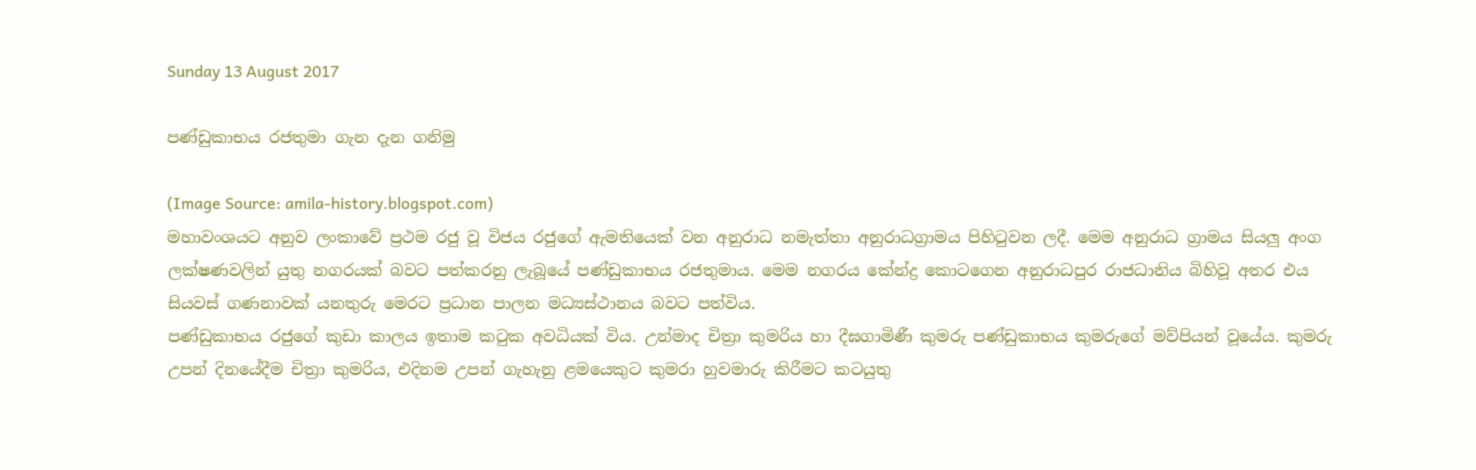Sunday 13 August 2017

පණ්ඩුකාභය රජතුමා ගැන දැන ගනිමු

(Image Source: amila-history.blogspot.com)
මහාවංශයට අනුව ලංකාවේ ප්‍රථම රජු වූ විජය රජුගේ ඇමතියෙක් වන අනුරාධ නමැත්තා අනුරාධග්‍රාමය පිහිටුවන ලදී. මෙම අනුරාධ ග්‍රාමය සියලු අංග ලක්ෂණවලින් යුතු නගරයක් බවට පත්කරනු ලැබූයේ පණ්ඩුකාභය රජතුමාය. මෙම නගරය කේන්ද්‍ර කොටගෙන අනුරාධපුර රාජධානිය බිහිවූ අතර එය සියවස් ගණනාවක් යනතුරු මෙරට ප්‍රධාන පාලන මධ්‍යස්ථානය බවට පත්විය.
පණ්ඩුකාභය රජුගේ කුඩා කාලය ඉතාම කටුක අවධියක් විය. උන්මාද චිත්‍රා කුමරිය හා දීඝගාමිණී කුමරු පණ්ඩුකාභය කුමරුගේ මව්පියන් වූයේය. කුමරු උපන් දිනයේදීම චිත්‍රා කුමරිය, එදිනම උපන් ගැහැනු ළමයෙකුට කුමරා හුවමාරු කිරීමට කටයුතු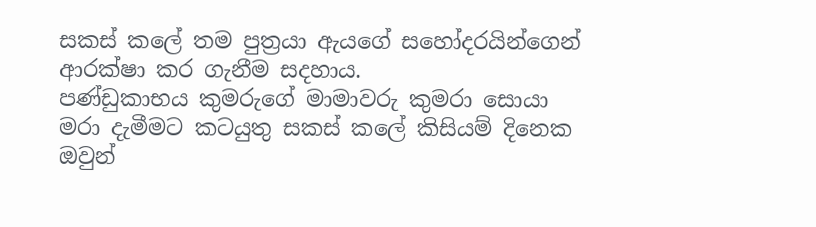සකස් කලේ තම පුත්‍රයා ඇයගේ සහෝදරයින්ගෙන් ආරක්ෂා කර ගැනීම සදහාය.
පණ්ඩුකාභය කුමරුගේ මාමාවරු කුමරා සොයා මරා දැමීමට කටයුතු සකස් කලේ කිසියම් දිනෙක ඔවුන්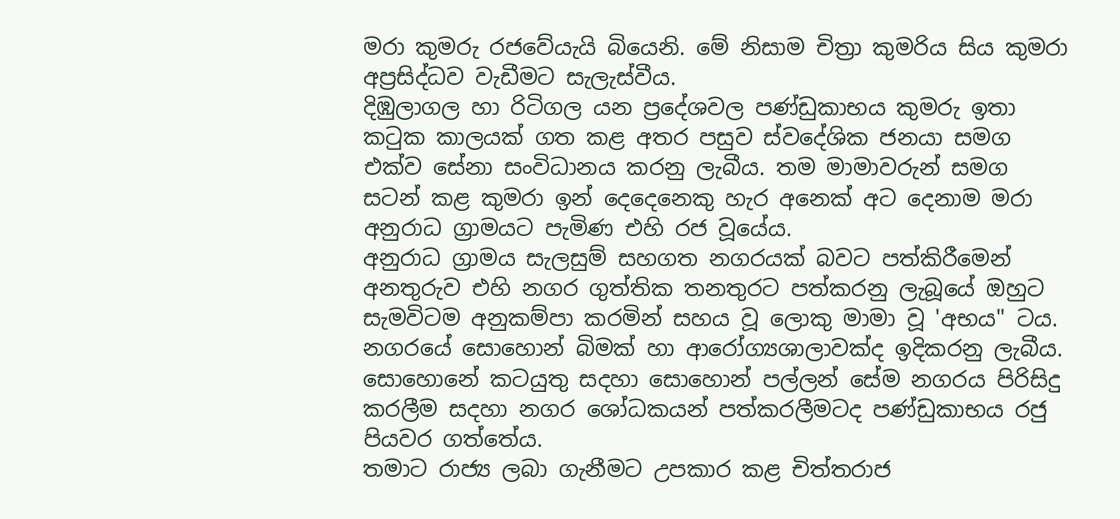මරා කුමරු රජවේයැයි බියෙනි. මේ නිසාම චිත්‍රා කුමරිය සිය කුමරා අප්‍රසිද්ධව වැඩීමට සැලැස්වීය.
දිඹුලාගල හා රිටිගල යන ප්‍රදේශවල පණ්ඩුකාභය කුමරු ඉතා කටුක කාලයක් ගත කළ අතර පසුව ස්වදේශික ජනයා සමග එක්ව සේනා සංවිධානය කරනු ලැබීය. තම මාමාවරුන් සමග සටන් කළ කුමරා ඉන් දෙදෙනෙකු හැර අනෙක් අට දෙනාම මරා අනුරාධ ග්‍රාමයට පැමිණ එහි රජ වූයේය.
අනුරාධ ග්‍රාමය සැලසුම් සහගත නගරයක් බවට පත්කිරීමෙන් අනතුරුව එහි නගර ගුත්තික තනතුරට පත්කරනු ලැබූයේ ඔහුට සැමවිටම අනුකම්පා කරමින් සහය වූ ලොකු මාමා වූ 'අභය" ටය. නගරයේ සොහොන් බිමක් හා ආරෝග්‍යශාලාවක්ද ඉදිකරනු ලැබීය. සොහොනේ කටයුතු සදහා සොහොන් පල්ලන් සේම නගරය පිරිසිදු කරලීම සදහා නගර ශෝධකයන් පත්කරලීමටද පණ්ඩුකාභය රජු පියවර ගත්තේය.
තමාට රාජ්‍ය ලබා ගැනීමට උපකාර කළ චිත්තරාජ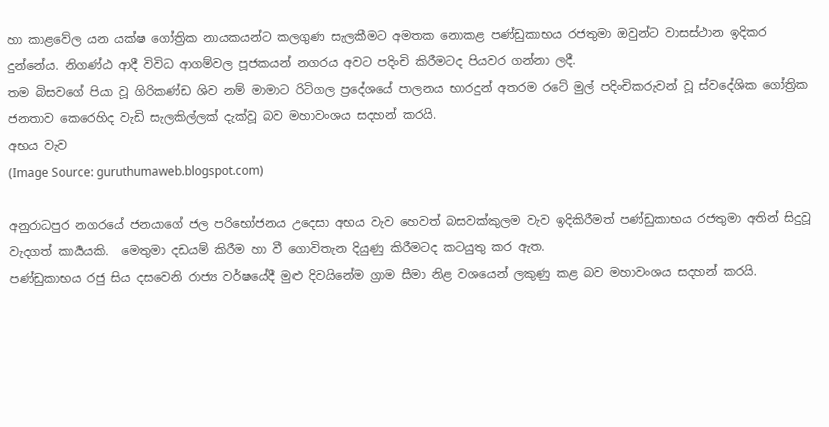හා කාළවේල යන යක්ෂ ගෝත්‍රික නායකයන්ට කලගුණ සැලකීමට අමතක නොකළ පණ්ඩුකාභය රජතුමා ඔවුන්ට වාසස්ථාන ඉදිකර දුන්නේය. නිගණ්ඨ ආදී විවිධ ආගම්වල පූජකයන් නගරය අවට පදිංචි කිරීමටද පියවර ගන්නා ලදී.
තම බිසවගේ පියා වූ ගිරිකණ්ඩ ශිව නම් මාමාට රිටිගල ප්‍රදේශයේ පාලනය භාරදුන් අතරම රටේ මුල් පදිංචිකරුවන් වූ ස්වදේශික ගෝත්‍රික ජනතාව කෙරෙහිද වැඩි සැලකිල්ලක් දැක්වූ බව මහාවංශය සදහන් කරයි.
අභය වැව
(Image Source: guruthumaweb.blogspot.com)

අනුරාධපුර නගරයේ ජනයාගේ ජල පරිභෝජනය උදෙසා අභය වැව හෙවත් බසවක්කුලම වැව ඉදිකිරීමත් පණ්ඩුකාභය රජතුමා අතින් සිදුවූ වැදගත් කාර්‍යයකි.  මෙතුමා දඩයම් කිරීම හා වී ගොවිතැන දියුණු කිරීමටද කටයුතු කර ඇත.
පණ්ඩුකාභය රජු සිය දසවෙනි රාජ්‍ය වර්ෂයේදී මුළු දිවයිනේම ග්‍රාම සීමා නිළ වශයෙන් ලකුණු කළ බව මහාවංශය සදහන් කරයි.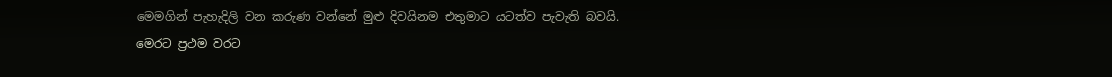මෙමගින් පැහැදිලි වන කරුණ වන්නේ මුළු දිවයිනම එතුමාට යටත්ව පැවැති බවයි.
මෙරට ප්‍රථම වරට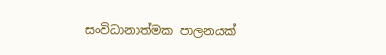සංවිධානාත්මක පාලනයක්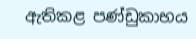ඇතිකළ පණ්ඩුකාභය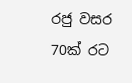රජු වසර 70ක් රට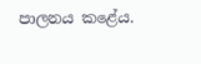පාලනය කළේය.